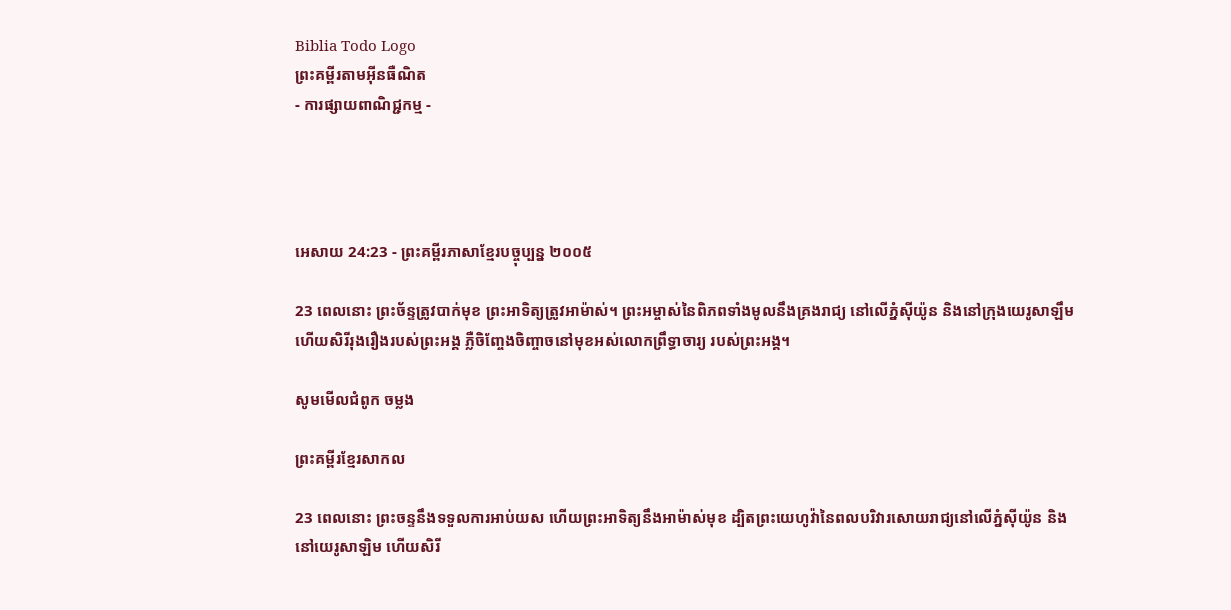Biblia Todo Logo
ព្រះគម្ពីរតាមអ៊ីនធឺណិត
- ការផ្សាយពាណិជ្ជកម្ម -




អេសាយ 24:23 - ព្រះគម្ពីរភាសាខ្មែរបច្ចុប្បន្ន ២០០៥

23 ពេលនោះ ព្រះ‌ច័ន្ទត្រូវបាក់មុខ ព្រះ‌អាទិត្យត្រូវអាម៉ាស់។ ព្រះ‌អម្ចាស់នៃពិភពទាំងមូលនឹងគ្រងរាជ្យ នៅលើភ្នំស៊ីយ៉ូន និងនៅក្រុងយេរូ‌សាឡឹម ហើយសិរី‌រុងរឿងរបស់ព្រះអង្គ ភ្លឺចិញ្ចែង‌ចិញ្ចាចនៅមុខអស់លោកព្រឹទ្ធា‌ចារ្យ របស់ព្រះអង្គ។

សូមមើលជំពូក ចម្លង

ព្រះគម្ពីរខ្មែរសាកល

23 ពេលនោះ ព្រះចន្ទនឹងទទួលការអាប់យស ហើយព្រះអាទិត្យនឹងអាម៉ាស់មុខ ដ្បិតព្រះយេហូវ៉ានៃពលបរិវារសោយរាជ្យនៅលើភ្នំស៊ីយ៉ូន និងនៅយេរូសាឡិម ហើយសិរី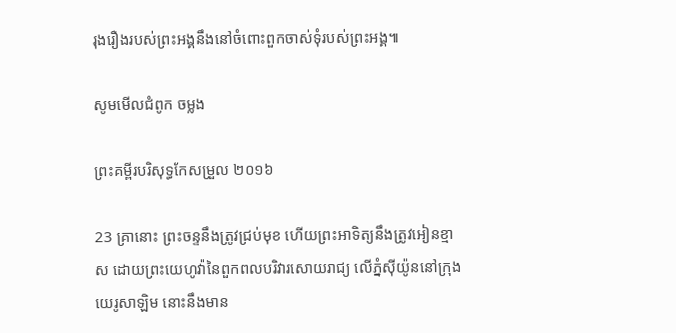រុងរឿងរបស់ព្រះអង្គនឹងនៅចំពោះពួកចាស់ទុំរបស់ព្រះអង្គ៕

សូមមើលជំពូក ចម្លង

ព្រះគម្ពីរបរិសុទ្ធកែសម្រួល ២០១៦

23 គ្រានោះ ព្រះ‌ចន្ទនឹងត្រូវជ្រប់មុខ ហើយព្រះ‌អាទិត្យនឹងត្រូវអៀន‌ខ្មាស ដោយព្រះ‌យេហូវ៉ានៃពួកពល‌បរិវារសោយ‌រាជ្យ លើភ្នំស៊ីយ៉ូននៅក្រុងយេរូ‌សាឡិម នោះនឹងមាន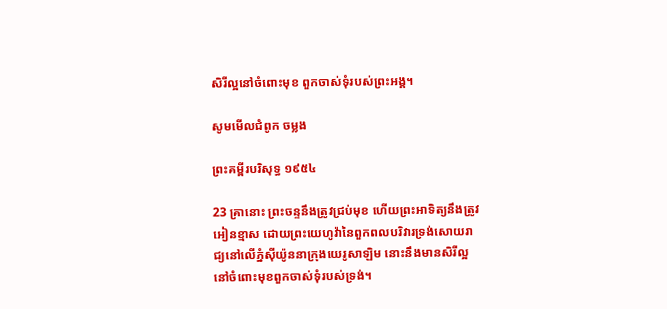សិរី‌ល្អនៅចំពោះមុខ ពួកចាស់ទុំរបស់ព្រះ‌អង្គ។

សូមមើលជំពូក ចម្លង

ព្រះគម្ពីរបរិសុទ្ធ ១៩៥៤

23 គ្រានោះ ព្រះ‌ចន្ទនឹងត្រូវជ្រប់មុខ ហើយព្រះ‌អាទិត្យនឹងត្រូវអៀន‌ខ្មាស ដោយព្រះ‌យេហូវ៉ានៃពួកពល‌បរិវារទ្រង់សោយ‌រាជ្យនៅលើភ្នំស៊ីយ៉ូននាក្រុងយេរូ‌សាឡិម នោះនឹងមានសិរី‌ល្អនៅចំពោះមុខពួកចាស់‌ទុំរបស់ទ្រង់។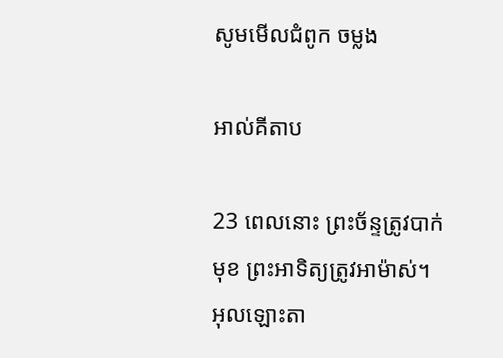សូមមើលជំពូក ចម្លង

អាល់គីតាប

23 ពេលនោះ ព្រះ‌ច័ន្ទត្រូវបាក់មុខ ព្រះ‌អាទិត្យត្រូវអាម៉ាស់។ អុលឡោះ‌តា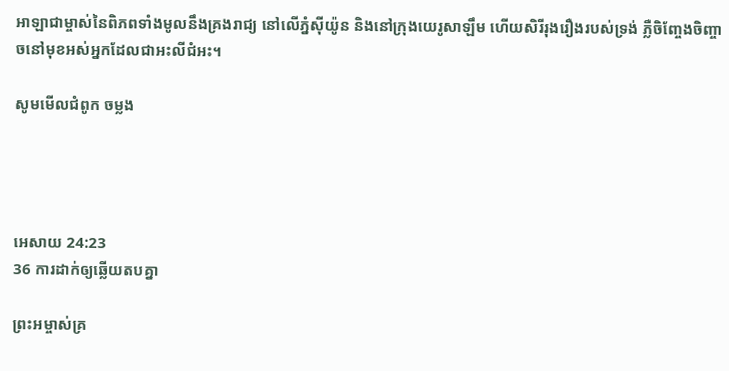អាឡាជាម្ចាស់នៃពិភពទាំងមូលនឹងគ្រងរាជ្យ នៅលើភ្នំស៊ីយ៉ូន និងនៅក្រុងយេរូ‌សាឡឹម ហើយសិរី‌រុង‌រឿងរបស់ទ្រង់ ភ្លឺចិញ្ចែង‌ចិញ្ចាចនៅមុខអស់អ្នកដែលជាអះលី‌ជំអះ។

សូមមើលជំពូក ចម្លង




អេសាយ 24:23
36 ការដាក់ឲ្យឆ្លើយតបគ្នា

ព្រះ‌អម្ចាស់គ្រ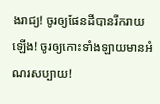ងរាជ្យ! ចូរឲ្យផែនដីបានរីក‌រាយឡើង! ចូរឲ្យកោះទាំង‌ឡាយមានអំណរសប្បាយ!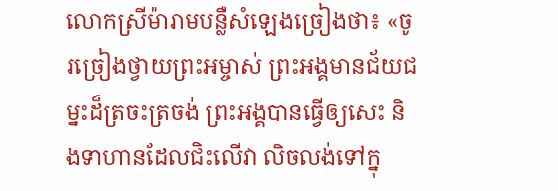លោកស្រីម៉ារាមបន្លឺសំឡេងច្រៀងថា៖ «ចូរច្រៀងថ្វាយព្រះ‌អម្ចាស់ ព្រះអង្គមានជ័យ‌ជម្នះដ៏ត្រចះ‌ត្រចង់ ព្រះអង្គបានធ្វើឲ្យសេះ និងទាហានដែលជិះលើវា លិចលង់ទៅក្នុ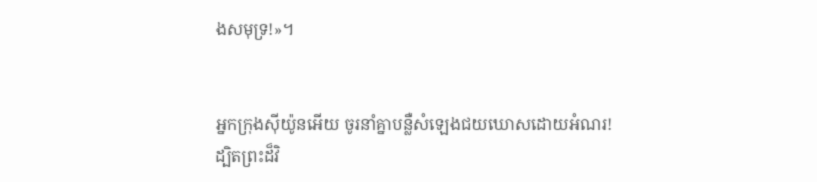ងសមុទ្រ!»។


អ្នកក្រុងស៊ីយ៉ូនអើយ ចូរនាំគ្នាបន្លឺសំឡេងជយ‌ឃោសដោយអំណរ! ដ្បិតព្រះដ៏វិ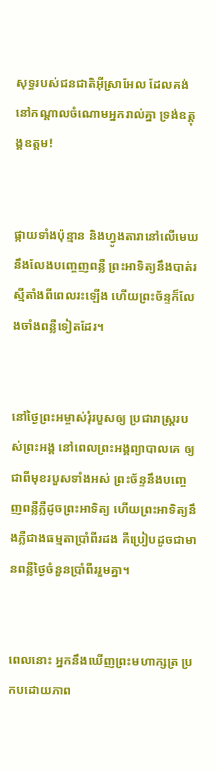សុទ្ធរបស់ជន‌ជាតិអ៊ីស្រា‌អែល ដែលគង់នៅកណ្ដាលចំណោមអ្នករាល់គ្នា ទ្រង់ឧត្ដុង្គ‌ឧត្ដម!


ផ្កាយទាំងប៉ុន្មាន និងហ្វូង‌តារានៅលើមេឃ នឹងលែងបញ្ចេញពន្លឺ ព្រះ‌អាទិត្យនឹងបាត់រស្មីតាំងពីពេលរះឡើង ហើយព្រះ‌ច័ន្ទក៏លែងចាំងពន្លឺទៀតដែរ។


នៅថ្ងៃព្រះ‌អម្ចាស់រុំរបួសឲ្យ ប្រជា‌រាស្ត្ររបស់ព្រះអង្គ នៅពេលព្រះអង្គព្យាបាលគេ ឲ្យជាពីមុខរបួសទាំងអស់ ព្រះ‌ច័ន្ទនឹងបញ្ចេញពន្លឺភ្លឺដូចព្រះ‌អាទិត្យ ហើយព្រះ‌អាទិត្យនឹងភ្លឺជាងធម្មតាប្រាំ‌ពីរដង គឺប្រៀបដូចជាមានពន្លឺថ្ងៃចំនួនប្រាំ‌ពីររួមគ្នា។


ពេលនោះ អ្នកនឹងឃើញព្រះ‌មហា‌ក្សត្រ ប្រកបដោយភាព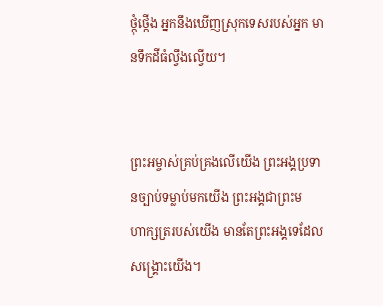ថ្កុំ‌ថ្កើង អ្នកនឹងឃើញស្រុកទេសរបស់អ្នក មានទឹកដីធំល្វឹង‌ល្វើយ។


ព្រះ‌អម្ចាស់គ្រប់‌គ្រងលើយើង ព្រះអង្គប្រទានច្បាប់ទម្លាប់មកយើង ព្រះអង្គជាព្រះ‌មហា‌ក្សត្ររបស់យើង មានតែព្រះអង្គទេដែលសង្គ្រោះយើង។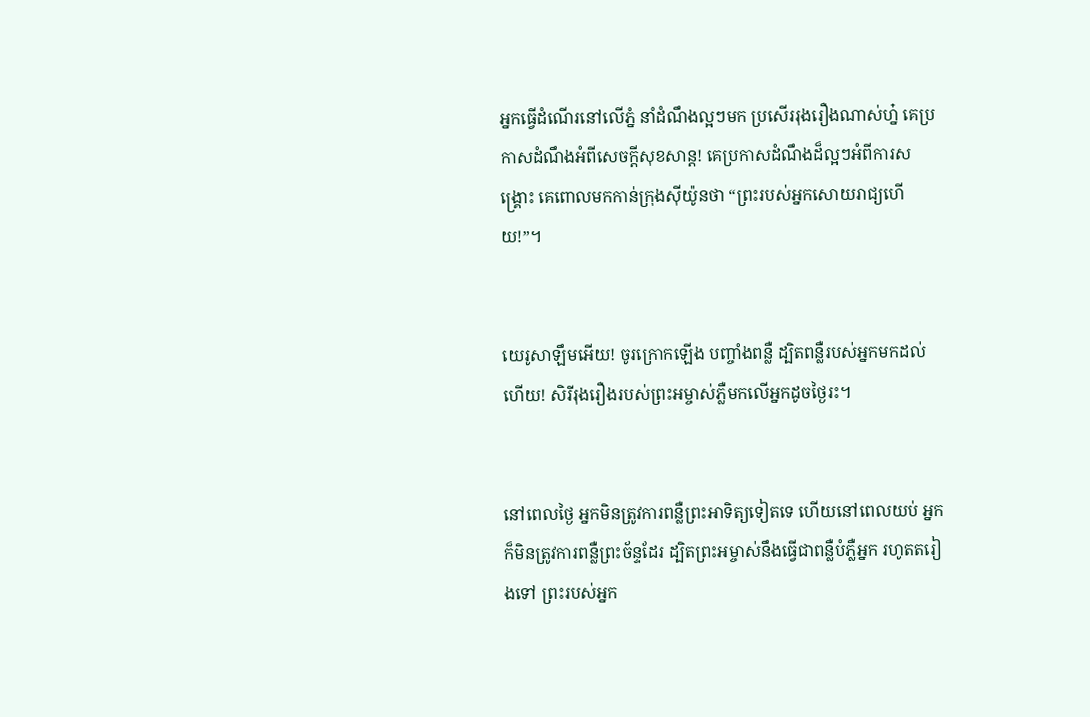អ្នកធ្វើដំណើរនៅលើភ្នំ នាំដំណឹង‌ល្អៗមក ប្រសើររុងរឿងណាស់ហ្ន៎ គេប្រកាសដំណឹងអំពីសេចក្ដីសុខ‌សាន្ត! គេប្រកាសដំណឹងដ៏ល្អៗអំពីការសង្គ្រោះ គេពោលមកកាន់ក្រុងស៊ីយ៉ូនថា “ព្រះរបស់អ្នកសោយរាជ្យហើយ!”។


យេរូ‌សាឡឹមអើយ! ចូរក្រោកឡើង បញ្ចាំងពន្លឺ ដ្បិតពន្លឺរបស់អ្នកមកដល់ហើយ! សិរី‌រុងរឿងរបស់ព្រះ‌អម្ចាស់ភ្លឺមកលើអ្នកដូចថ្ងៃរះ។


នៅពេលថ្ងៃ អ្នកមិនត្រូវការពន្លឺព្រះ‌អាទិត្យទៀតទេ ហើយនៅពេលយប់ អ្នកក៏មិនត្រូវការពន្លឺព្រះ‌ច័ន្ទដែរ ដ្បិតព្រះ‌អម្ចាស់នឹងធ្វើជាពន្លឺបំភ្លឺអ្នក រហូតតរៀងទៅ ព្រះរបស់អ្នក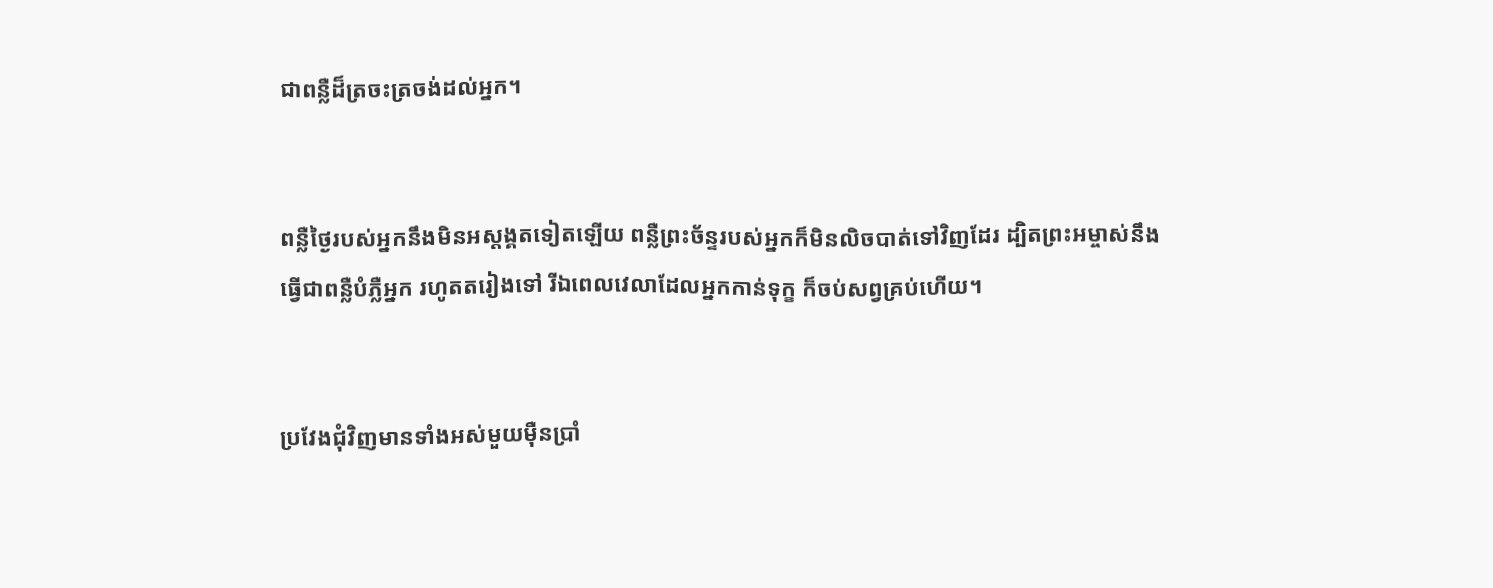ជាពន្លឺដ៏ត្រចះ‌ត្រចង់ដល់អ្នក។


ពន្លឺថ្ងៃរបស់អ្នកនឹងមិនអស្ដង្គតទៀតឡើយ ពន្លឺព្រះ‌ច័ន្ទរបស់អ្នកក៏មិនលិចបាត់ទៅវិញដែរ ដ្បិតព្រះ‌អម្ចាស់នឹងធ្វើជាពន្លឺបំភ្លឺអ្នក រហូតតរៀងទៅ រីឯពេលវេលាដែលអ្នកកាន់ទុក្ខ ក៏ចប់សព្វគ្រប់ហើយ។


ប្រវែងជុំ‌វិញមានទាំងអស់មួយម៉ឺនប្រាំ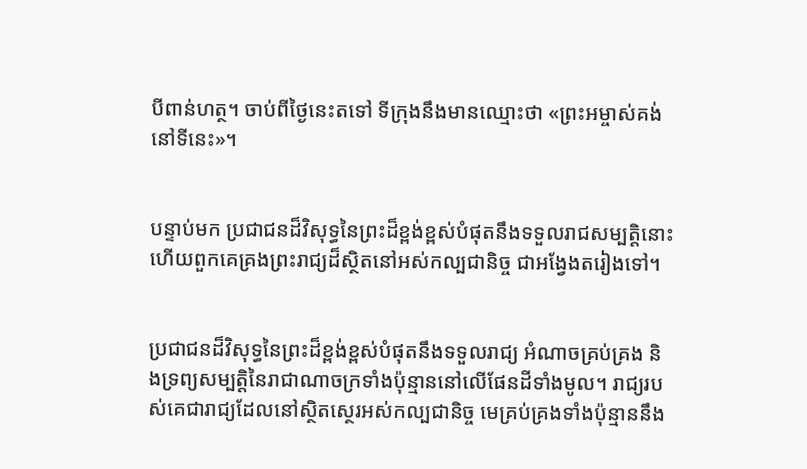បីពាន់ហត្ថ។ ចាប់ពីថ្ងៃនេះតទៅ ទីក្រុងនឹងមានឈ្មោះថា «ព្រះ‌អម្ចាស់គង់នៅទីនេះ»។


បន្ទាប់មក ប្រជា‌ជនដ៏វិសុទ្ធនៃព្រះដ៏ខ្ពង់‌ខ្ពស់បំផុតនឹងទទួលរាជសម្បត្តិនោះ ហើយពួកគេគ្រងព្រះ‌រាជ្យដ៏ស្ថិតនៅអស់‌កល្បជានិច្ច ជាអង្វែងតរៀងទៅ។


ប្រជា‌ជនដ៏វិសុទ្ធនៃព្រះដ៏ខ្ពង់‌ខ្ពស់បំផុតនឹងទទួលរាជ្យ អំណាចគ្រប់‌គ្រង និងទ្រព្យសម្បត្តិនៃរាជា‌ណាចក្រទាំងប៉ុន្មាននៅលើផែនដីទាំងមូល។ រាជ្យរបស់គេជារាជ្យដែលនៅស្ថិត‌ស្ថេរអស់‌កល្បជានិច្ច មេគ្រប់‌គ្រងទាំងប៉ុន្មាននឹង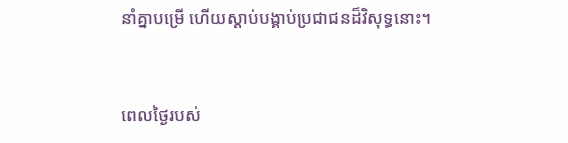នាំគ្នាបម្រើ ហើយស្ដាប់បង្គាប់ប្រជា‌ជនដ៏វិសុទ្ធនោះ។


ពេលថ្ងៃរបស់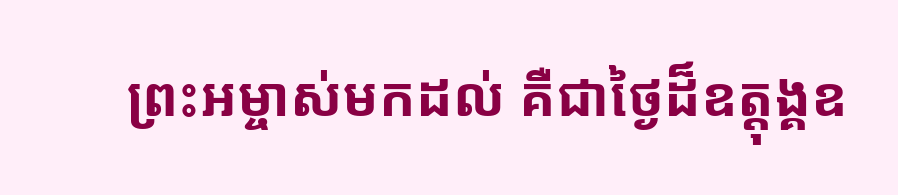ព្រះ‌អម្ចាស់មកដល់ គឺជាថ្ងៃដ៏ឧត្ដុង្គ‌ឧ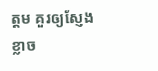ត្ដម គួរឲ្យស្ញែងខ្លាច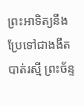ព្រះ‌អាទិត្យនឹងប្រែទៅជាងងឹត បាត់រស្មី ព្រះ‌ច័ន្ទ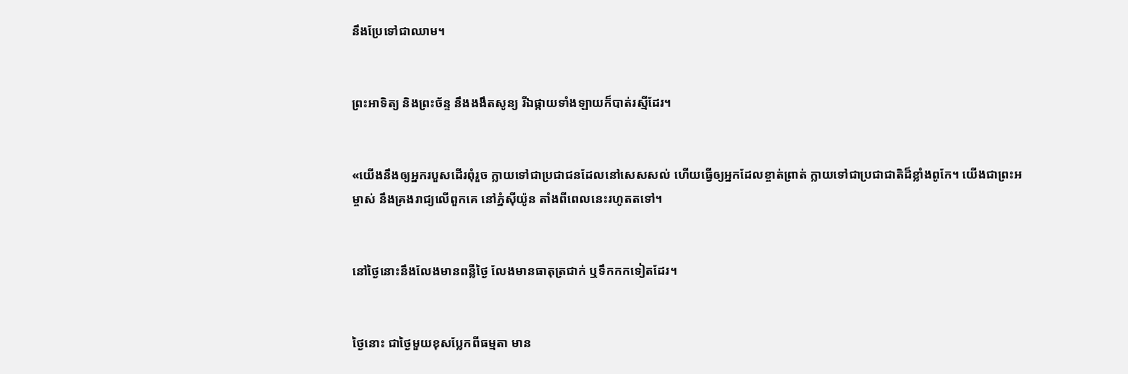នឹងប្រែទៅជាឈាម។


ព្រះ‌អាទិត្យ និងព្រះ‌ច័ន្ទ នឹងងងឹតសូន្យ រីឯផ្កាយទាំង‌ឡាយក៏បាត់រស្មីដែរ។


«យើងនឹងឲ្យអ្នករបួសដើរពុំរួច ក្លាយទៅជាប្រជា‌ជនដែលនៅសេស‌សល់ ហើយធ្វើឲ្យអ្នកដែលខ្ចាត់ព្រាត់ ក្លាយទៅជាប្រជា‌ជាតិដ៏ខ្លាំងពូកែ។ យើងជាព្រះ‌អម្ចាស់ នឹងគ្រងរាជ្យលើពួកគេ នៅភ្នំស៊ីយ៉ូន តាំងពីពេលនេះរហូតតទៅ។


នៅថ្ងៃនោះនឹងលែងមានពន្លឺថ្ងៃ លែងមានធាតុត្រជាក់ ឬទឹកកកទៀតដែរ។


ថ្ងៃនោះ ជាថ្ងៃមួយខុសប្លែកពីធម្មតា មាន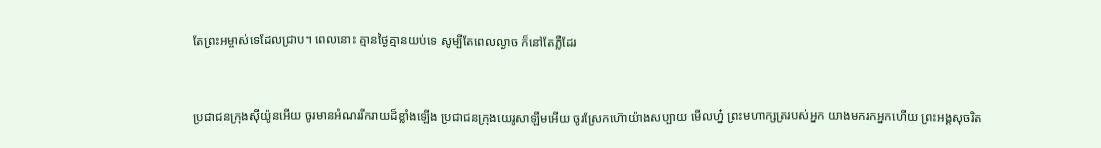តែព្រះ‌អម្ចាស់ទេដែលជ្រាប។ ពេលនោះ គ្មានថ្ងៃគ្មានយប់ទេ សូម្បីតែពេលល្ងាច ក៏នៅតែភ្លឺដែរ


ប្រជា‌ជនក្រុងស៊ីយ៉ូនអើយ ចូរមានអំណររីក‌រាយដ៏ខ្លាំងឡើង ប្រជា‌ជនក្រុងយេរូ‌សាឡឹមអើយ ចូរស្រែកហ៊ោយ៉ាងសប្បាយ មើលហ្ន៎ ព្រះ‌មហា‌ក្សត្ររបស់អ្នក យាងមករកអ្នកហើយ ព្រះអង្គសុចរិត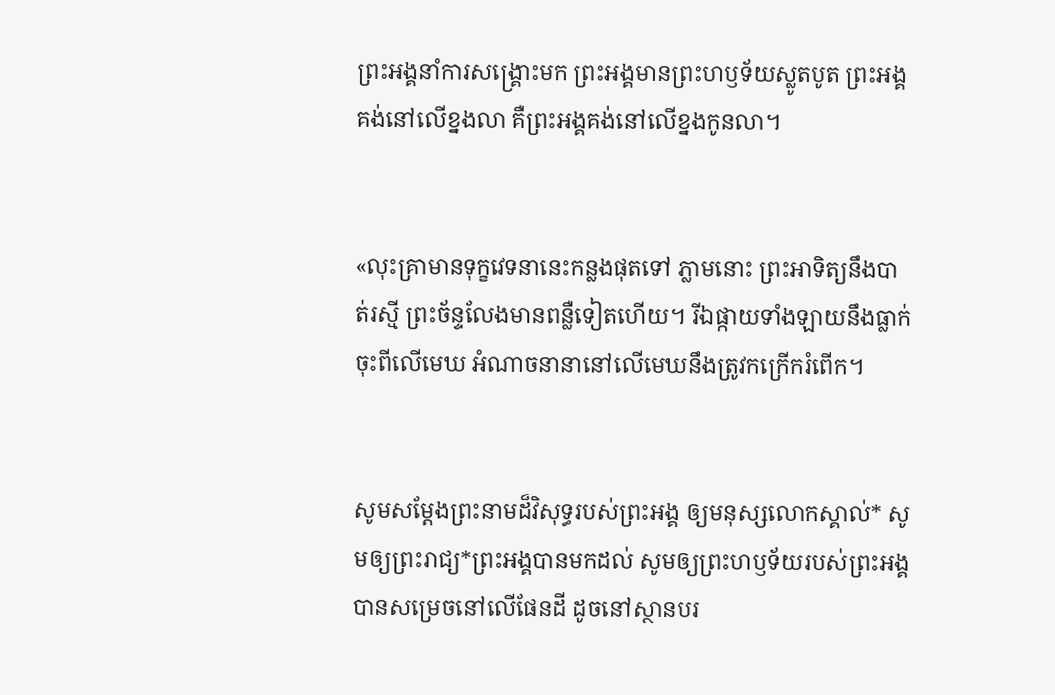ព្រះអង្គនាំការសង្គ្រោះមក ព្រះអង្គមានព្រះ‌ហឫទ័យស្លូត‌បូត ព្រះអង្គគង់នៅលើខ្នងលា គឺព្រះអង្គគង់នៅលើខ្នងកូនលា។


«លុះគ្រាមានទុក្ខវេទនានេះកន្លងផុតទៅ ភ្លាមនោះ ព្រះ‌អាទិត្យនឹងបាត់រស្មី ព្រះ‌ច័ន្ទលែងមានពន្លឺទៀតហើយ។ រីឯផ្កាយទាំង‌ឡាយនឹងធ្លាក់ចុះពីលើមេឃ អំណាចនានានៅលើមេឃនឹងត្រូវកក្រើករំពើក។


សូមសម្តែងព្រះ‌នាមដ៏វិសុទ្ធរបស់ព្រះអង្គ ឲ្យមនុស្សលោកស្គាល់* សូមឲ្យព្រះ‌រាជ្យ*ព្រះអង្គបានមកដល់ សូមឲ្យព្រះ‌ហឫទ័យរបស់ព្រះអង្គ បានសម្រេចនៅលើផែនដី ដូចនៅស្ថានបរ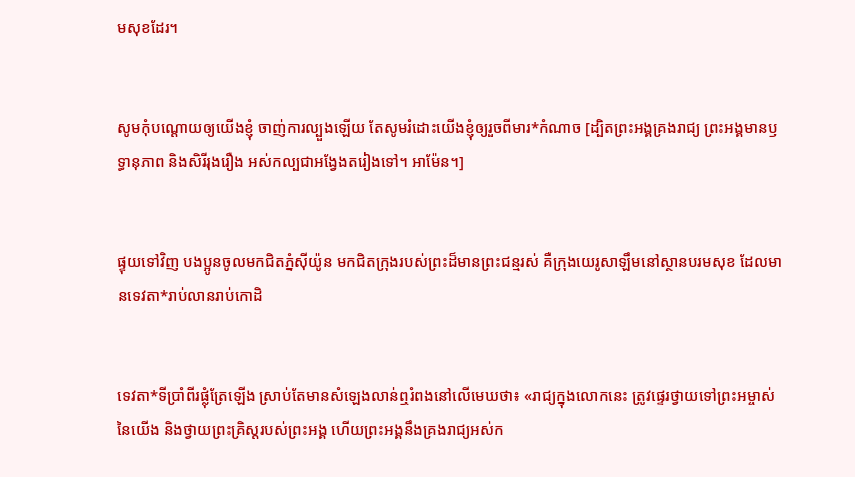ម‌សុខដែរ។


សូមកុំបណ្ដោយឲ្យយើងខ្ញុំ ចាញ់ការល្បួងឡើយ តែសូមរំដោះយើងខ្ញុំឲ្យរួចពីមារ*កំណាច [ដ្បិតព្រះអង្គគ្រងរាជ្យ ព្រះអង្គមានឫទ្ធា‌នុភាព និងសិរី‌រុងរឿង អស់‌កល្បជាអង្វែងតរៀងទៅ។ អាម៉ែន។]


ផ្ទុយទៅវិញ បងប្អូនចូលមកជិតភ្នំស៊ីយ៉ូន មកជិតក្រុងរបស់ព្រះដ៏មានព្រះ‌ជន្មរស់ គឺក្រុងយេរូ‌សាឡឹមនៅស្ថានបរម‌សុខ ដែលមានទេវតា*រាប់លានរាប់កោដិ


ទេវតា*ទីប្រាំ‌ពីរផ្លុំត្រែឡើង ស្រាប់តែមានសំឡេងលាន់ឮរំពងនៅលើមេឃថា៖ «រាជ្យក្នុងលោកនេះ ត្រូវផ្ទេរថ្វាយទៅព្រះ‌អម្ចាស់នៃយើង និងថ្វាយព្រះ‌គ្រិស្តរបស់ព្រះអង្គ ហើយព្រះអង្គនឹងគ្រងរាជ្យអស់‌ក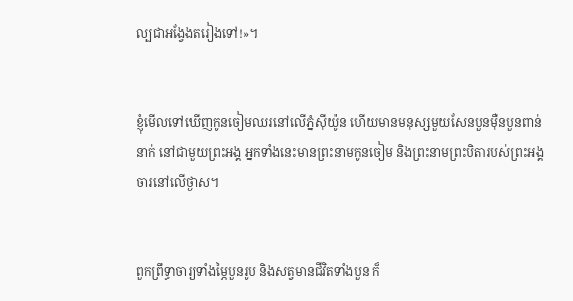ល្បជាអង្វែងតរៀងទៅ!»។


ខ្ញុំមើលទៅឃើញកូនចៀមឈរនៅលើភ្នំស៊ីយ៉ូន ហើយមានមនុស្សមួយសែនបួនម៉ឺនបួនពាន់នាក់ នៅជាមួយព្រះអង្គ អ្នកទាំងនេះមានព្រះ‌នាមកូនចៀម និងព្រះ‌នាមព្រះ‌បិតារបស់ព្រះអង្គចារនៅលើថ្ងាស។


ពួកព្រឹទ្ធា‌ចារ្យទាំងម្ភៃបួនរូប និងសត្វមានជីវិតទាំងបួន ក៏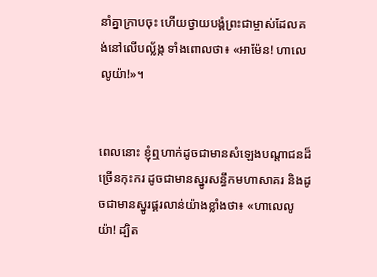នាំគ្នាក្រាបចុះ ហើយថ្វាយ‌បង្គំព្រះ‌ជា‌ម្ចាស់ដែលគង់នៅលើបល្ល័ង្ក ទាំងពោលថា៖ «អាម៉ែន! ហាលេលូយ៉ា!»។


ពេលនោះ ខ្ញុំឮហាក់ដូចជាមានសំឡេងបណ្ដា‌ជនដ៏ច្រើនកុះ‌ករ ដូចជាមានស្នូរសន្ធឹកមហាសាគរ និងដូចជាមានស្នូរផ្គរ‌លាន់យ៉ាងខ្លាំងថា៖ «ហាលេ‌លូយ៉ា! ដ្បិត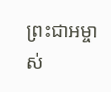ព្រះ‌ជា‌អម្ចាស់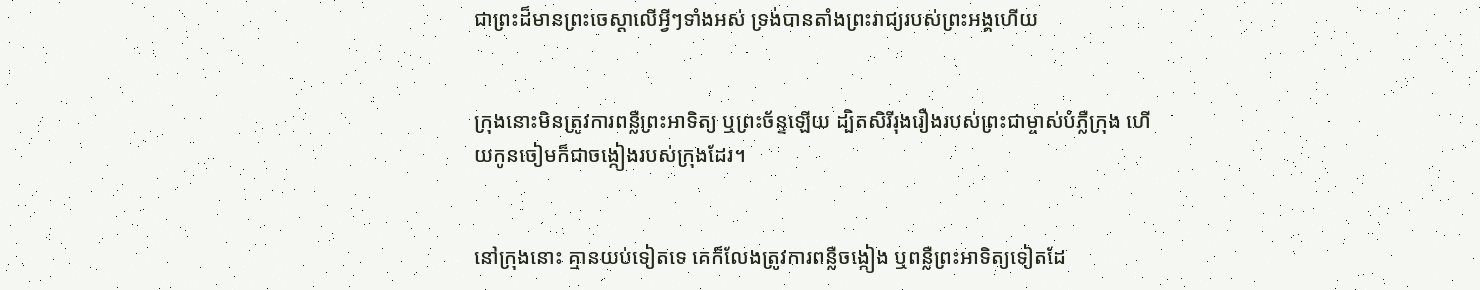ជាព្រះដ៏មានព្រះ‌ចេស្ដាលើអ្វីៗទាំងអស់ ទ្រង់បានតាំងព្រះ‌រាជ្យរបស់ព្រះអង្គហើយ


ក្រុងនោះមិនត្រូវការពន្លឺព្រះ‌អាទិត្យ ឬព្រះ‌ច័ន្ទឡើយ ដ្បិតសិរី‌រុងរឿងរបស់ព្រះ‌ជា‌ម្ចាស់បំភ្លឺក្រុង ហើយកូនចៀមក៏ជាចង្កៀងរបស់ក្រុងដែរ។


នៅក្រុងនោះ គ្មានយប់ទៀតទេ គេក៏លែងត្រូវការពន្លឺចង្កៀង ឬពន្លឺព្រះ‌អាទិត្យទៀតដែ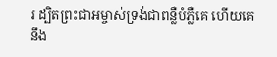រ ដ្បិតព្រះ‌ជា‌អម្ចាស់ទ្រង់ជាពន្លឺបំភ្លឺគេ ហើយគេនឹង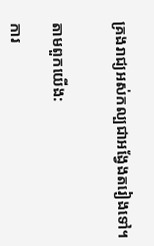គ្រងរាជ្យអស់‌កល្បជាអង្វែងតរៀងទៅ។


តាមពួកយើង:

ការ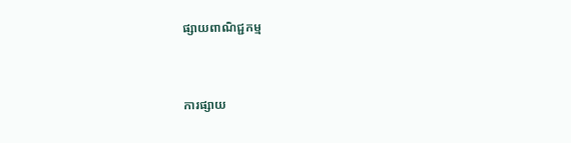ផ្សាយពាណិជ្ជកម្ម


ការផ្សាយ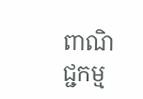ពាណិជ្ជកម្ម